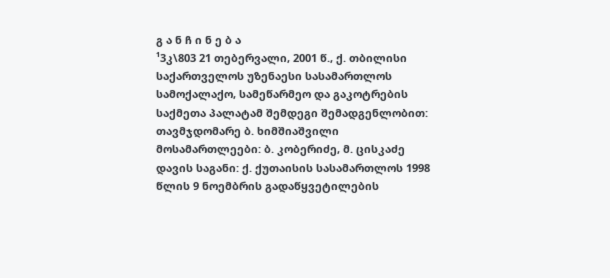გ ა ნ ჩ ი ნ ე ბ ა
¹3კ\803 21 თებერვალი, 2001 წ., ქ. თბილისი
საქართველოს უზენაესი სასამართლოს სამოქალაქო, სამეწარმეო და გაკოტრების საქმეთა პალატამ შემდეგი შემადგენლობით:
თავმჯდომარე ბ. ხიმშიაშვილი
მოსამართლეები: ბ. კობერიძე, მ. ცისკაძე
დავის საგანი: ქ. ქუთაისის სასამართლოს 1998 წლის 9 ნოემბრის გადაწყვეტილების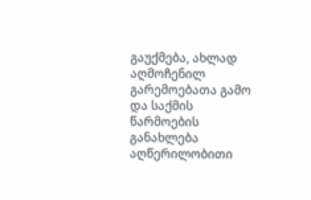გაუქმება, ახლად აღმოჩენილ გარემოებათა გამო და საქმის წარმოების განახლება
აღწერილობითი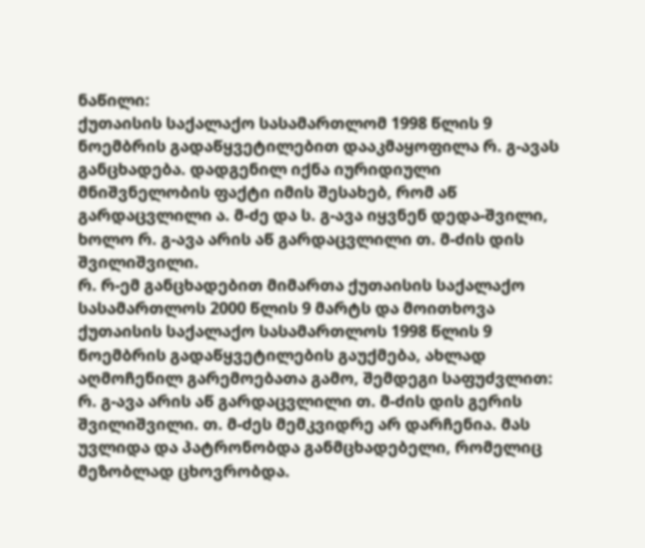ნაწილი:
ქუთაისის საქალაქო სასამართლომ 1998 წლის 9 ნოემბრის გადაწყვეტილებით დააკმაყოფილა რ. გ-ავას განცხადება. დადგენილ იქნა იურიდიული მნიშვნელობის ფაქტი იმის შესახებ, რომ აწ გარდაცვლილი ა. მ-ძე და ს. გ-ავა იყვნენ დედა-შვილი, ხოლო რ. გ-ავა არის აწ გარდაცვლილი თ. მ-ძის დის შვილიშვილი.
რ. რ-ემ განცხადებით მიმართა ქუთაისის საქალაქო სასამართლოს 2000 წლის 9 მარტს და მოითხოვა ქუთაისის საქალაქო სასამართლოს 1998 წლის 9 ნოემბრის გადაწყვეტილების გაუქმება, ახლად აღმოჩენილ გარემოებათა გამო, შემდეგი საფუძვლით: რ. გ-ავა არის აწ გარდაცვლილი თ. მ-ძის დის გერის შვილიშვილი. თ. მ-ძეს მემკვიდრე არ დარჩენია. მას უვლიდა და პატრონობდა განმცხადებელი, რომელიც მეზობლად ცხოვრობდა.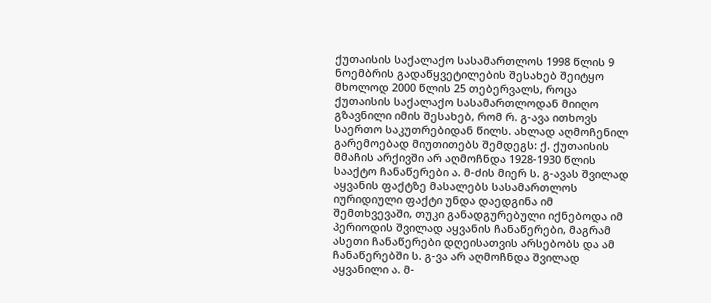ქუთაისის საქალაქო სასამართლოს 1998 წლის 9 ნოემბრის გადაწყვეტილების შესახებ შეიტყო მხოლოდ 2000 წლის 25 თებერვალს, როცა ქუთაისის საქალაქო სასამართლოდან მიიღო გზავნილი იმის შესახებ, რომ რ. გ-ავა ითხოვს საერთო საკუთრებიდან წილს. ახლად აღმოჩენილ გარემოებად მიუთითებს შემდეგს: ქ. ქუთაისის მმაჩის არქივში არ აღმოჩნდა 1928-1930 წლის სააქტო ჩანაწერები ა. მ-ძის მიერ ს. გ-ავას შვილად აყვანის ფაქტზე მასალებს სასამართლოს იურიდიული ფაქტი უნდა დაედგინა იმ შემთხვევაში, თუკი განადგურებული იქნებოდა იმ პერიოდის შვილად აყვანის ჩანაწერები, მაგრამ ასეთი ჩანაწერები დღეისათვის არსებობს და ამ ჩანაწერებში ს. გ-ვა არ აღმოჩნდა შვილად აყვანილი ა. მ-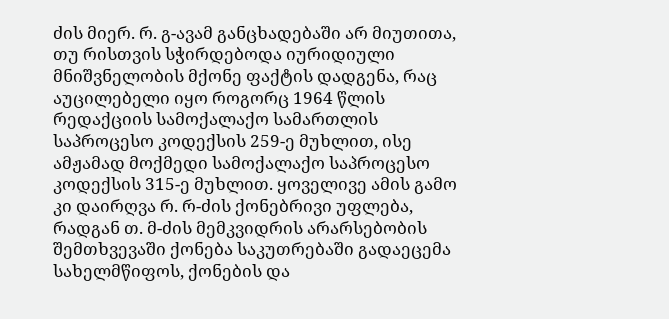ძის მიერ. რ. გ-ავამ განცხადებაში არ მიუთითა, თუ რისთვის სჭირდებოდა იურიდიული მნიშვნელობის მქონე ფაქტის დადგენა, რაც აუცილებელი იყო როგორც 1964 წლის რედაქციის სამოქალაქო სამართლის საპროცესო კოდექსის 259-ე მუხლით, ისე ამჟამად მოქმედი სამოქალაქო საპროცესო კოდექსის 315-ე მუხლით. ყოველივე ამის გამო კი დაირღვა რ. რ-ძის ქონებრივი უფლება, რადგან თ. მ-ძის მემკვიდრის არარსებობის შემთხვევაში ქონება საკუთრებაში გადაეცემა სახელმწიფოს, ქონების და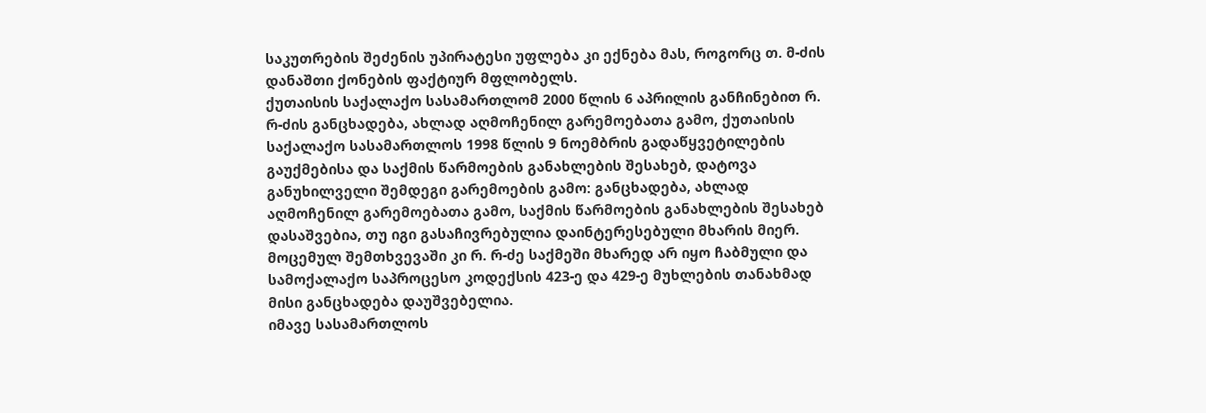საკუთრების შეძენის უპირატესი უფლება კი ექნება მას, როგორც თ. მ-ძის დანაშთი ქონების ფაქტიურ მფლობელს.
ქუთაისის საქალაქო სასამართლომ 2000 წლის 6 აპრილის განჩინებით რ. რ-ძის განცხადება, ახლად აღმოჩენილ გარემოებათა გამო, ქუთაისის საქალაქო სასამართლოს 1998 წლის 9 ნოემბრის გადაწყვეტილების გაუქმებისა და საქმის წარმოების განახლების შესახებ, დატოვა განუხილველი შემდეგი გარემოების გამო: განცხადება, ახლად აღმოჩენილ გარემოებათა გამო, საქმის წარმოების განახლების შესახებ დასაშვებია, თუ იგი გასაჩივრებულია დაინტერესებული მხარის მიერ. მოცემულ შემთხვევაში კი რ. რ-ძე საქმეში მხარედ არ იყო ჩაბმული და სამოქალაქო საპროცესო კოდექსის 423-ე და 429-ე მუხლების თანახმად მისი განცხადება დაუშვებელია.
იმავე სასამართლოს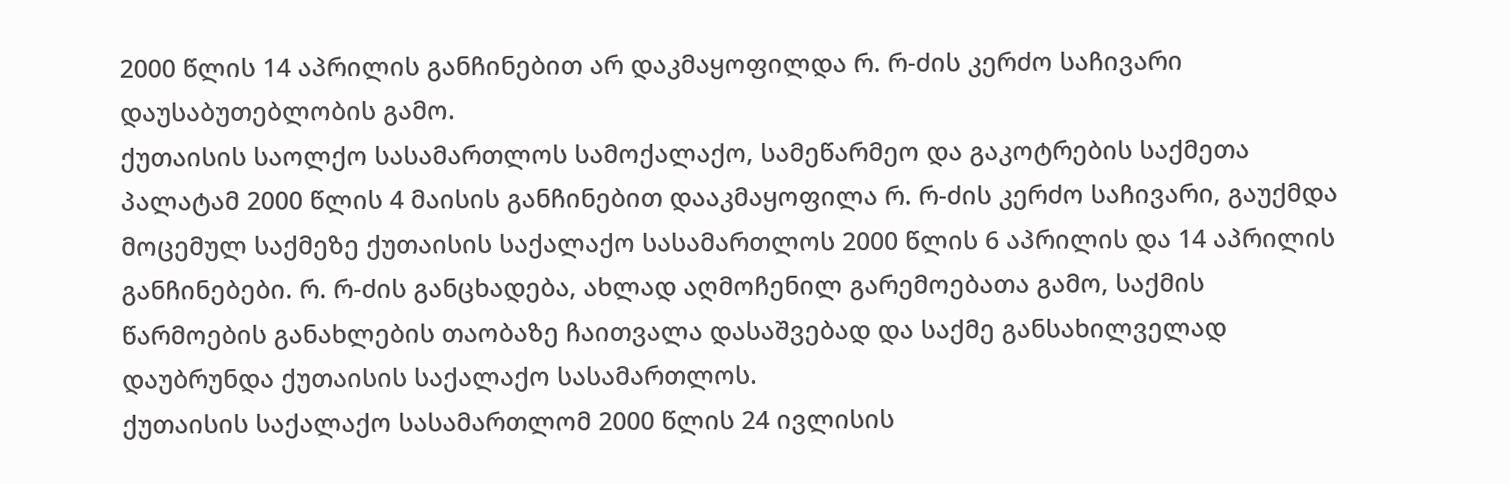2000 წლის 14 აპრილის განჩინებით არ დაკმაყოფილდა რ. რ-ძის კერძო საჩივარი დაუსაბუთებლობის გამო.
ქუთაისის საოლქო სასამართლოს სამოქალაქო, სამეწარმეო და გაკოტრების საქმეთა პალატამ 2000 წლის 4 მაისის განჩინებით დააკმაყოფილა რ. რ-ძის კერძო საჩივარი, გაუქმდა მოცემულ საქმეზე ქუთაისის საქალაქო სასამართლოს 2000 წლის 6 აპრილის და 14 აპრილის განჩინებები. რ. რ-ძის განცხადება, ახლად აღმოჩენილ გარემოებათა გამო, საქმის წარმოების განახლების თაობაზე ჩაითვალა დასაშვებად და საქმე განსახილველად დაუბრუნდა ქუთაისის საქალაქო სასამართლოს.
ქუთაისის საქალაქო სასამართლომ 2000 წლის 24 ივლისის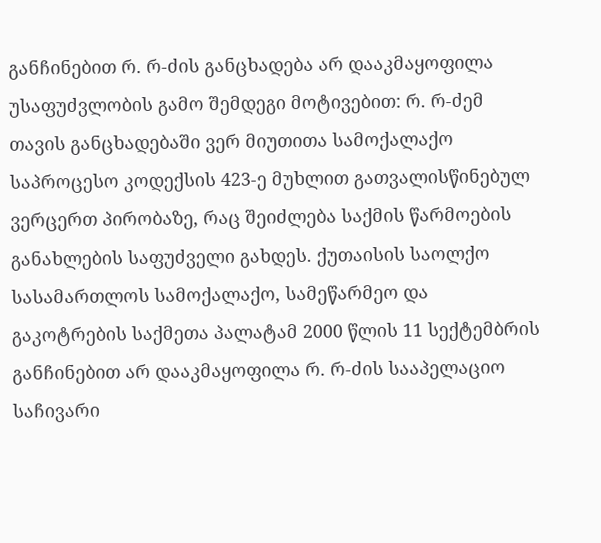განჩინებით რ. რ-ძის განცხადება არ დააკმაყოფილა უსაფუძვლობის გამო შემდეგი მოტივებით: რ. რ-ძემ თავის განცხადებაში ვერ მიუთითა სამოქალაქო საპროცესო კოდექსის 423-ე მუხლით გათვალისწინებულ ვერცერთ პირობაზე, რაც შეიძლება საქმის წარმოების განახლების საფუძველი გახდეს. ქუთაისის საოლქო სასამართლოს სამოქალაქო, სამეწარმეო და გაკოტრების საქმეთა პალატამ 2000 წლის 11 სექტემბრის განჩინებით არ დააკმაყოფილა რ. რ-ძის სააპელაციო საჩივარი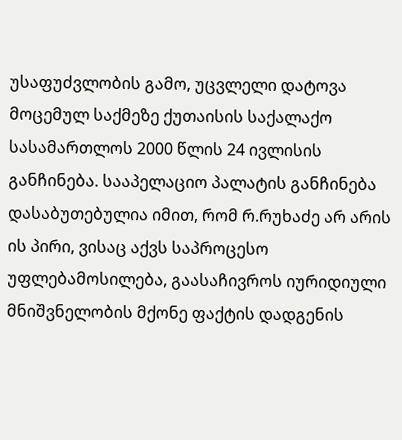უსაფუძვლობის გამო, უცვლელი დატოვა მოცემულ საქმეზე ქუთაისის საქალაქო სასამართლოს 2000 წლის 24 ივლისის განჩინება. სააპელაციო პალატის განჩინება დასაბუთებულია იმით, რომ რ.რუხაძე არ არის ის პირი, ვისაც აქვს საპროცესო უფლებამოსილება, გაასაჩივროს იურიდიული მნიშვნელობის მქონე ფაქტის დადგენის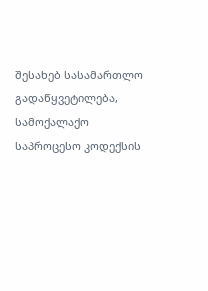შესახებ სასამართლო გადაწყვეტილება, სამოქალაქო საპროცესო კოდექსის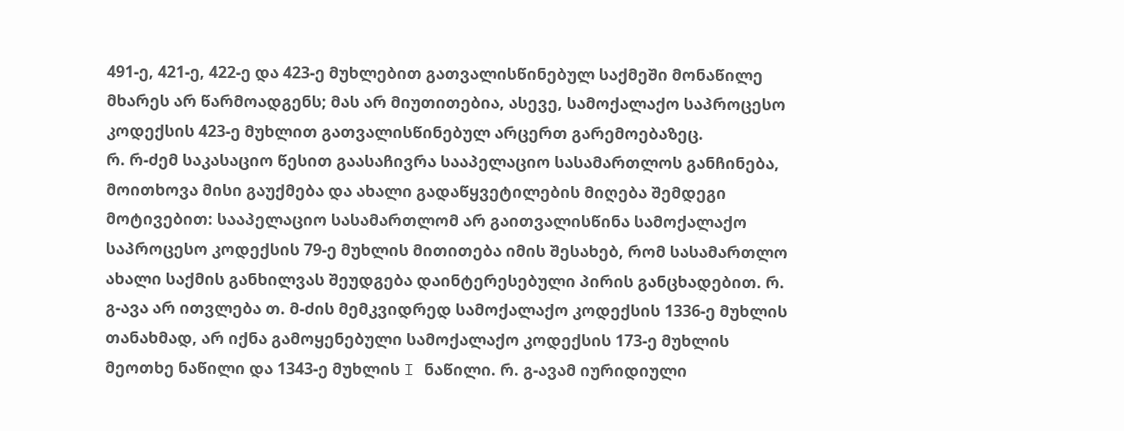491-ე, 421-ე, 422-ე და 423-ე მუხლებით გათვალისწინებულ საქმეში მონაწილე მხარეს არ წარმოადგენს; მას არ მიუთითებია, ასევე, სამოქალაქო საპროცესო კოდექსის 423-ე მუხლით გათვალისწინებულ არცერთ გარემოებაზეც.
რ. რ-ძემ საკასაციო წესით გაასაჩივრა სააპელაციო სასამართლოს განჩინება, მოითხოვა მისი გაუქმება და ახალი გადაწყვეტილების მიღება შემდეგი მოტივებით: სააპელაციო სასამართლომ არ გაითვალისწინა სამოქალაქო საპროცესო კოდექსის 79-ე მუხლის მითითება იმის შესახებ, რომ სასამართლო ახალი საქმის განხილვას შეუდგება დაინტერესებული პირის განცხადებით. რ. გ-ავა არ ითვლება თ. მ-ძის მემკვიდრედ სამოქალაქო კოდექსის 1336-ე მუხლის თანახმად, არ იქნა გამოყენებული სამოქალაქო კოდექსის 173-ე მუხლის მეოთხე ნაწილი და 1343-ე მუხლის I ნაწილი. რ. გ-ავამ იურიდიული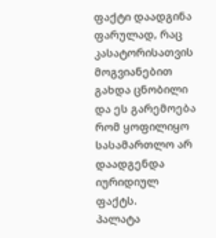ფაქტი დაადგინა ფარულად, რაც კასატორისათვის მოგვიანებით გახდა ცნობილი და ეს გარემოება რომ ყოფილიყო სასამართლო არ დაადგენდა იურიდიულ ფაქტს.
პალატა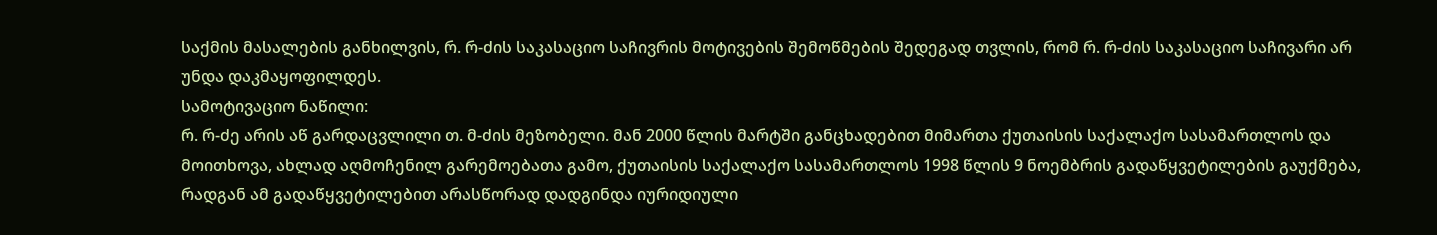საქმის მასალების განხილვის, რ. რ-ძის საკასაციო საჩივრის მოტივების შემოწმების შედეგად თვლის, რომ რ. რ-ძის საკასაციო საჩივარი არ უნდა დაკმაყოფილდეს.
სამოტივაციო ნაწილი:
რ. რ-ძე არის აწ გარდაცვლილი თ. მ-ძის მეზობელი. მან 2000 წლის მარტში განცხადებით მიმართა ქუთაისის საქალაქო სასამართლოს და მოითხოვა, ახლად აღმოჩენილ გარემოებათა გამო, ქუთაისის საქალაქო სასამართლოს 1998 წლის 9 ნოემბრის გადაწყვეტილების გაუქმება, რადგან ამ გადაწყვეტილებით არასწორად დადგინდა იურიდიული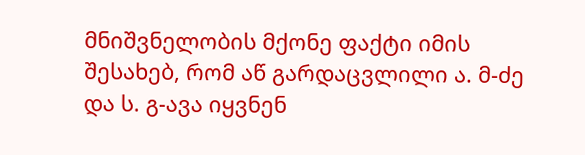მნიშვნელობის მქონე ფაქტი იმის შესახებ, რომ აწ გარდაცვლილი ა. მ-ძე და ს. გ-ავა იყვნენ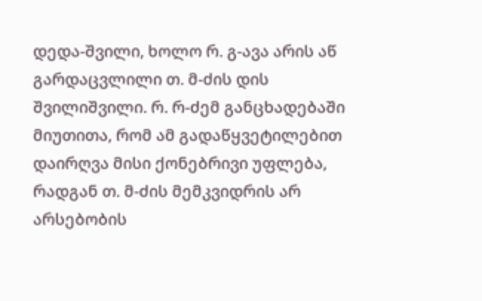დედა-შვილი, ხოლო რ. გ-ავა არის აწ გარდაცვლილი თ. მ-ძის დის შვილიშვილი. რ. რ-ძემ განცხადებაში მიუთითა, რომ ამ გადაწყვეტილებით დაირღვა მისი ქონებრივი უფლება, რადგან თ. მ-ძის მემკვიდრის არ არსებობის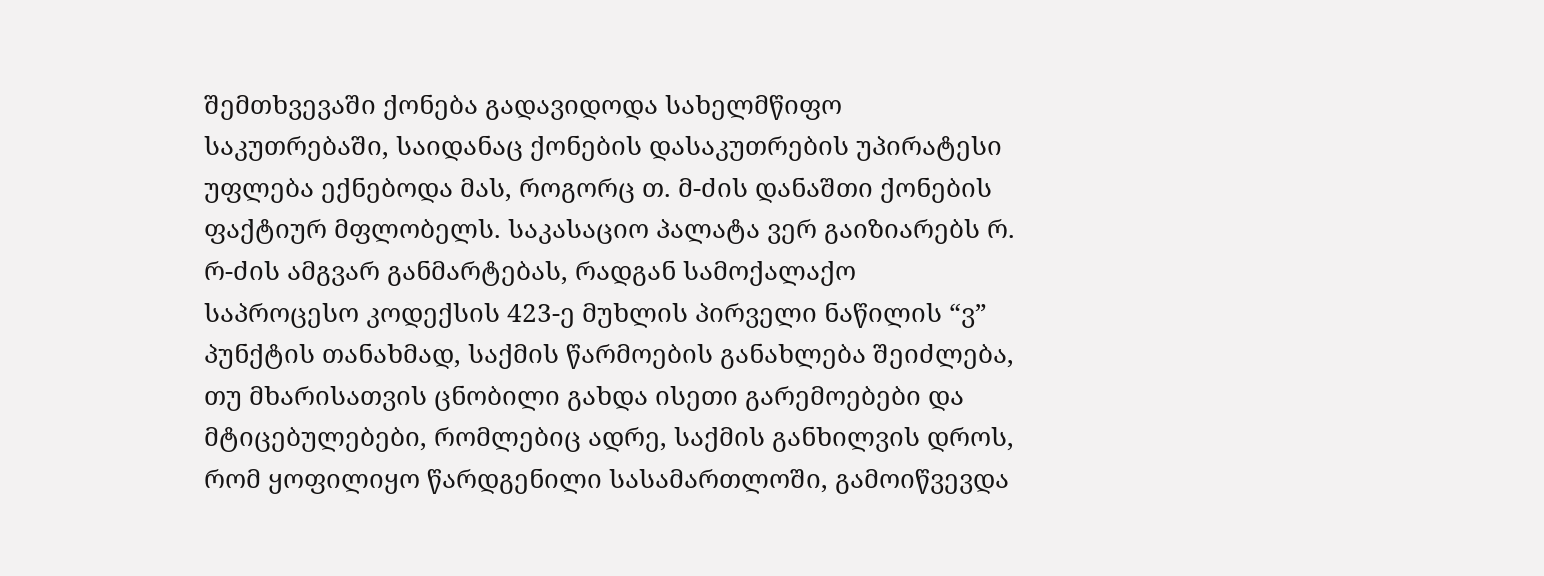შემთხვევაში ქონება გადავიდოდა სახელმწიფო საკუთრებაში, საიდანაც ქონების დასაკუთრების უპირატესი უფლება ექნებოდა მას, როგორც თ. მ-ძის დანაშთი ქონების ფაქტიურ მფლობელს. საკასაციო პალატა ვერ გაიზიარებს რ. რ-ძის ამგვარ განმარტებას, რადგან სამოქალაქო საპროცესო კოდექსის 423-ე მუხლის პირველი ნაწილის “ვ” პუნქტის თანახმად, საქმის წარმოების განახლება შეიძლება, თუ მხარისათვის ცნობილი გახდა ისეთი გარემოებები და მტიცებულებები, რომლებიც ადრე, საქმის განხილვის დროს, რომ ყოფილიყო წარდგენილი სასამართლოში, გამოიწვევდა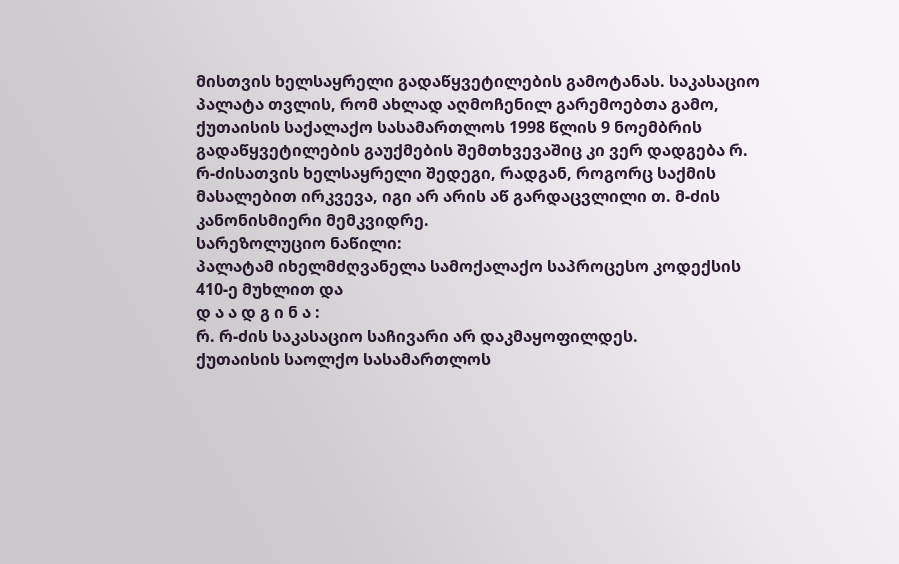მისთვის ხელსაყრელი გადაწყვეტილების გამოტანას. საკასაციო პალატა თვლის, რომ ახლად აღმოჩენილ გარემოებთა გამო, ქუთაისის საქალაქო სასამართლოს 1998 წლის 9 ნოემბრის გადაწყვეტილების გაუქმების შემთხვევაშიც კი ვერ დადგება რ. რ-ძისათვის ხელსაყრელი შედეგი, რადგან, როგორც საქმის მასალებით ირკვევა, იგი არ არის აწ გარდაცვლილი თ. მ-ძის კანონისმიერი მემკვიდრე.
სარეზოლუციო ნაწილი:
პალატამ იხელმძღვანელა სამოქალაქო საპროცესო კოდექსის 410-ე მუხლით და
დ ა ა დ გ ი ნ ა :
რ. რ-ძის საკასაციო საჩივარი არ დაკმაყოფილდეს.
ქუთაისის საოლქო სასამართლოს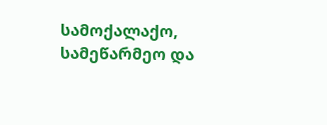სამოქალაქო, სამეწარმეო და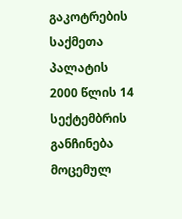გაკოტრების საქმეთა პალატის 2000 წლის 14 სექტემბრის განჩინება მოცემულ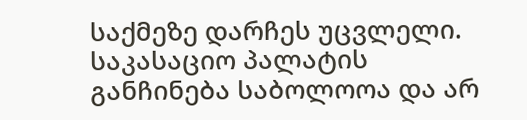საქმეზე დარჩეს უცვლელი.
საკასაციო პალატის განჩინება საბოლოოა და არ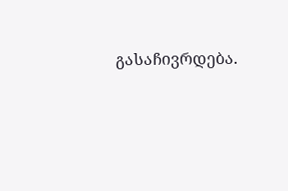გასაჩივრდება.